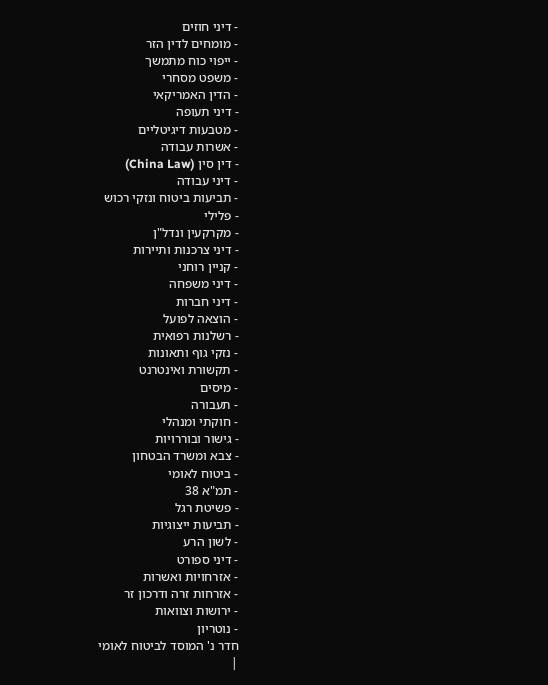- דיני חוזים
- מומחים לדין הזר
- ייפוי כוח מתמשך
- משפט מסחרי
- הדין האמריקאי
- דיני תעופה
- מטבעות דיגיטליים
- אשרות עבודה
- דין סין (China Law)
- דיני עבודה
- תביעות ביטוח ונזקי רכוש
- פלילי
- מקרקעין ונדל"ן
- דיני צרכנות ותיירות
- קניין רוחני
- דיני משפחה
- דיני חברות
- הוצאה לפועל
- רשלנות רפואית
- נזקי גוף ותאונות
- תקשורת ואינטרנט
- מיסים
- תעבורה
- חוקתי ומנהלי
- גישור ובוררויות
- צבא ומשרד הבטחון
- ביטוח לאומי
- תמ"א 38
- פשיטת רגל
- תביעות ייצוגיות
- לשון הרע
- דיני ספורט
- אזרחויות ואשרות
- אזרחות זרה ודרכון זר
- ירושות וצוואות
- נוטריון
חדר נ' המוסד לביטוח לאומי
|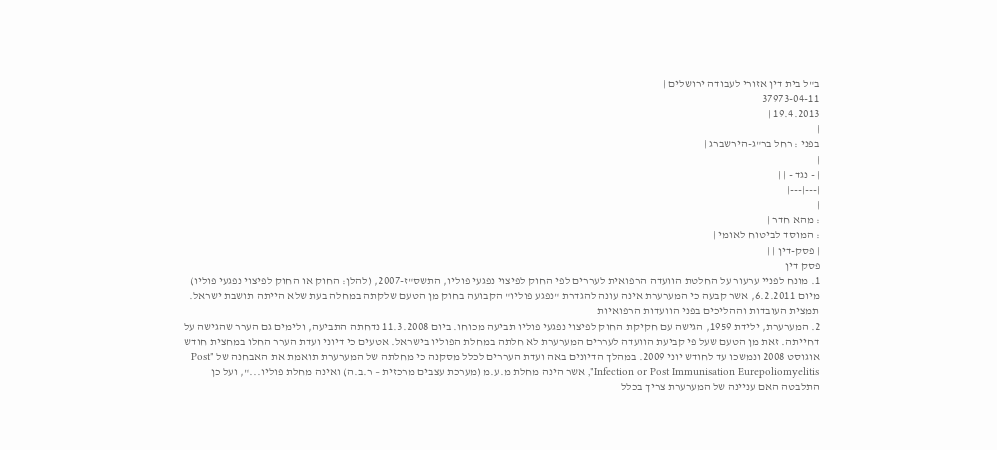ב"ל בית דין אזורי לעבודה ירושלים |
37973-04-11
19.4.2013 |
|
בפני : רחל בר"ג-הירשברג |
|
| - נגד - | |
|---|---|
|
: מהא חדר |
: המוסד לביטוח לאומי |
| פסק-דין | |
פסק דין
1. מונח לפניי ערעור על החלטת הוועדה הרפואית לעררים לפי החוק לפיצוי נפגעי פוליו, התשס"ז-2007, (להלן: החוק או החוק לפיצוי נפגעי פוליו) מיום 6.2.2011, אשר קבעה כי המערערת אינה עונה להגדרת "נפגע פוליו" הקבועה בחוק מן הטעם שלקתה במחלה בעת שלא הייתה תושבת ישראל.
תמצית העובדות וההליכים בפני הוועדות הרפואיות
2. המערערת, ילידת 1959, הגישה עם חקיקת החוק לפיצוי נפגעי פוליו תביעה מכוחו. ביום 11.3.2008 נדחתה התביעה, ולימים גם הערר שהגישה על דחייתה. זאת מן הטעם שעל פי קביעת הוועדה לעררים המערערת לא חלתה במחלת הפוליו בישראל. אטעים כי דיוני ועדת הערר החלו במחצית חודש אוגוסט 2008 ונמשכו עד לחודש יוני 2009. במהלך הדיונים באה ועדת העררים לכלל מסקנה כי מחלתה של המערערת תואמת את האבחנה של "Post Infection or Post Immunisation Eurepoliomyelitis", אשר הינה מחלת מ.ע.מ (מערכת עצבים מרכזית – ר.ב.ה) ואינה מחלת פוליו...", ועל כן התלבטה האם עניינה של המערערת צריך בכלל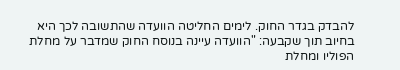להבדק בגדר החוק. לימים החליטה הוועדה שהתשובה לכך היא בחיוב תוך שקבעה: "הוועדה עיינה בנוסח החוק שמדבר על מחלת הפוליו ומחלת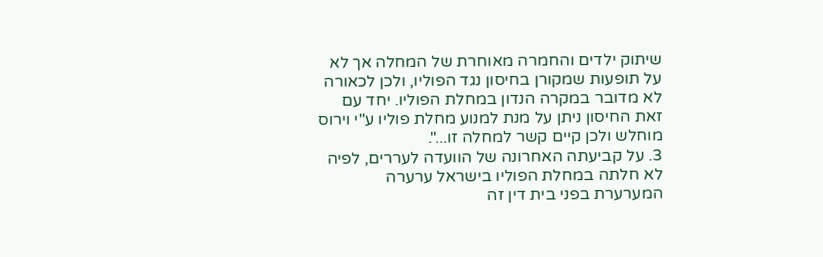שיתוק ילדים והחמרה מאוחרת של המחלה אך לא על תופעות שמקורן בחיסון נגד הפוליו, ולכן לכאורה לא מדובר במקרה הנדון במחלת הפוליו. יחד עם זאת החיסון ניתן על מנת למנוע מחלת פוליו ע"י וירוס מוחלש ולכן קיים קשר למחלה זו...".
3. על קביעתה האחרונה של הוועדה לעררים, לפיה לא חלתה במחלת הפוליו בישראל ערערה המערערת בפני בית דין זה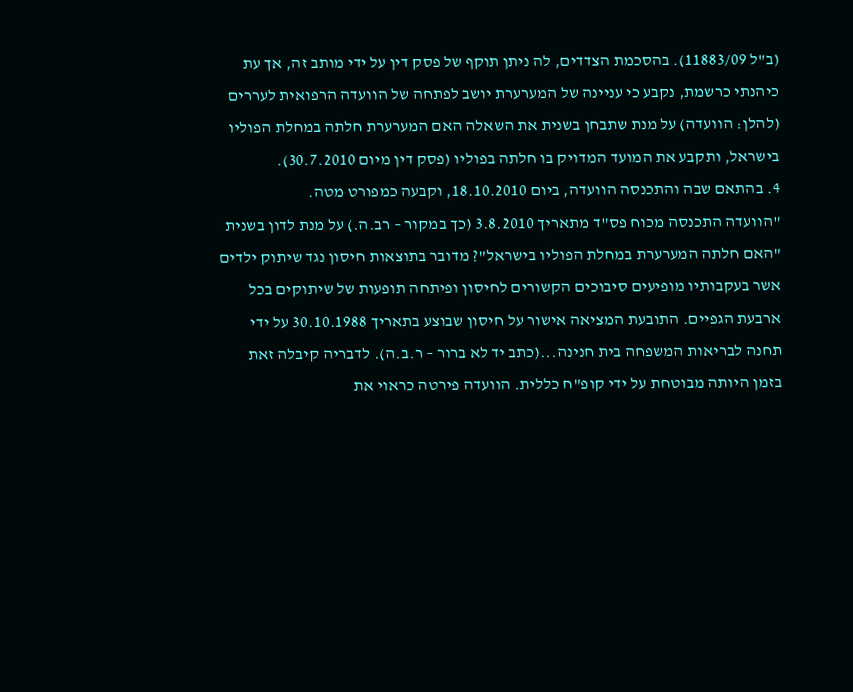(ב"ל 11883/09). בהסכמת הצדדים, לה ניתן תוקף של פסק דין על ידי מותב זה, אך עת כיהנתי כרשמת, נקבע כי עניינה של המערערת יושב לפתחה של הוועדה הרפואית לעררים (להלן: הוועדה) על מנת שתבחן בשנית את השאלה האם המערערת חלתה במחלת הפוליו בישראל, ותקבע את המועד המדויק בו חלתה בפוליו (פסק דין מיום 30.7.2010).
4. בהתאם שבה והתכנסה הוועדה, ביום 18.10.2010, וקבעה כמפורט מטה.
"הוועדה התכנסה מכוח פס"ד מתאריך 3.8.2010 (כך במקור – רב.ה.) על מנת לדון בשנית "האם חלתה המערערת במחלת הפוליו בישראל"? מדובר בתוצאות חיסון נגד שיתוק ילדים אשר בעקבותיו מופיעים סיבוכים הקשורים לחיסון ופיתחה תופעות של שיתוקים בכל ארבעת הגפיים. התובעת המציאה אישור על חיסון שבוצע בתאריך 30.10.1988 על ידי תחנה לבריאות המשפחה בית חנינה...(כתב יד לא ברור – ר.ב.ה). לדבריה קיבלה זאת בזמן היותה מבוטחת על ידי קופ"ח כללית. הוועדה פירטה כראוי את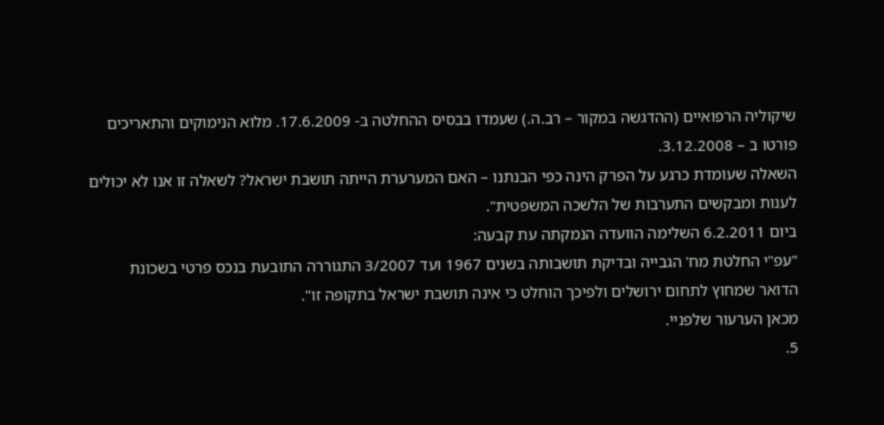שיקוליה הרפואיים (ההדגשה במקור – רב.ה.) שעמדו בבסיס ההחלטה ב- 17.6.2009. מלוא הנימוקים והתאריכים פורטו ב – 3.12.2008.
השאלה שעומדת כרגע על הפרק הינה כפי הבנתנו – האם המערערת הייתה תושבת ישראל? לשאלה זו אנו לא יכולים לענות ומבקשים התערבות של הלשכה המשפטית".
ביום 6.2.2011 השלימה הוועדה הנמקתה עת קבעה:
"עפ"י החלטת מח' הגבייה ובדיקת תושבותה בשנים 1967 ועד 3/2007 התגוררה התובעת בנכס פרטי בשכונת הדואר שמחוץ לתחום ירושלים ולפיכך הוחלט כי אינה תושבת ישראל בתקופה זו".
מכאן הערעור שלפניי.
5.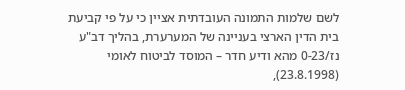לשם שלמות התמונה העובדתית אציין כי על פי קביעת בית הדין הארצי בעניינה של המערערת, בהליך דב"ע נז/0-23 מהא ודיע חדר – המוסד לביטוח לאומי (23.8.1998),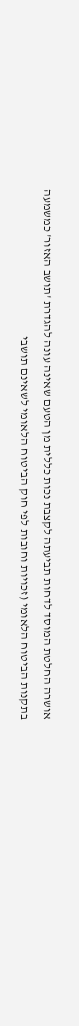אושרה החלטת המוסד לדחות תביעתה לקצבת נכות כללית מן הטעם שאינה עונה להגדרת 'תושב האזור' כמשמעה בתקנות הביטוח הלאומי (זכויות וחובות לפי חוק הביטוח הלאומי לשאינם תושבי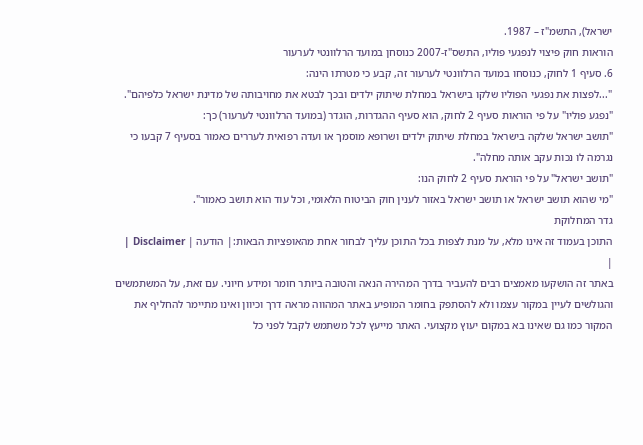ישראל), התשמ"ז – 1987.
הוראות חוק פיצוי לנפגעי פוליו, התשס"ז-2007 כנוסחן במועד הרלוונטי לערעור
6. סעיף 1 לחוק, כנוסחו במועד הרלוונטי לערעור זה, קבע כי מטרתו הינה:
"...לפצות את נפגעי הפוליו שלקו בישראל במחלת שיתוק ילדים ובכך לבטא את מחויבותה של מדינת ישראל כלפיהם".
"נפגע פוליו" על פי הוראות סעיף 2 לחוק, הוא סעיף ההגדרות, הוגדר (במועד הרלוונטי לערעור) כך:
"תושב ישראל שלקה בישראל במחלת שיתוק ילדים ושרופא מוסמך או ועדה רפואית לעררים כאמור בסעיף 7 קבעו כי נגרמה לו נכות עקב אותה מחלה".
"תושב ישראל" על פי הוראת סעיף 2 לחוק הנו:
"מי שהוא תושב ישראל או תושב ישראל באזור לענין חוק הביטוח הלאומי, וכל עוד הוא תושב כאמור".
גדר המחלוקת
התוכן בעמוד זה אינו מלא, על מנת לצפות בכל התוכן עליך לבחור אחת מהאופציות הבאות:| הודעה | Disclaimer |
|
באתר זה הושקעו מאמצים רבים להעביר בדרך המהירה הנאה והטובה ביותר חומר ומידע חיוני. עם זאת, על המשתמשים והגולשים לעיין במקור עצמו ולא להסתפק בחומר המופיע באתר המהווה מראה דרך וכיוון ואינו מתיימר להחליף את המקור כמו גם שאינו בא במקום יעוץ מקצועי. האתר מייעץ לכל משתמש לקבל לפני כל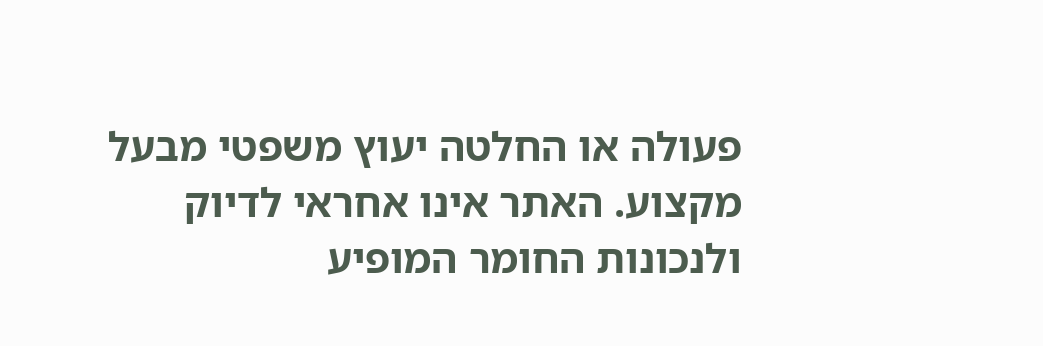פעולה או החלטה יעוץ משפטי מבעל מקצוע. האתר אינו אחראי לדיוק ולנכונות החומר המופיע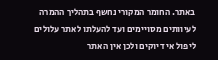באתר. החומר המקורי נחשף בתהליך ההמרה לעיוותים מסויימים ועד להעלתו לאתר עלולים ליפול אי דיוקים ולכן אין האתר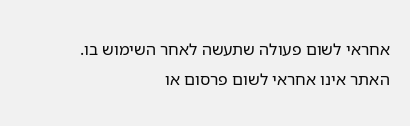אחראי לשום פעולה שתעשה לאחר השימוש בו. האתר אינו אחראי לשום פרסום או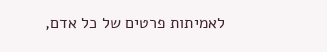לאמיתות פרטים של כל אדם,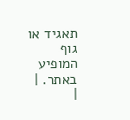תאגיד או גוף המופיע באתר. |
|